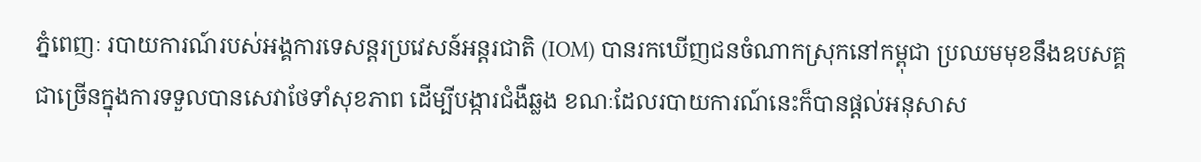ភ្នំពេញៈ របាយការណ៍របស់អង្គការទេសន្ដរប្រវេសន៍អន្ដរជាតិ (IOM) បានរកឃើញជនចំណាកស្រុកនៅកម្ពុជា ប្រឈមមុខនឹងឧបសគ្គជាច្រើនក្នុងការទទួលបានសេវាថែទាំសុខភាព ដើម្បីបង្ការជំងឺឆ្លង ខណៈដែលរបាយការណ៍នេះក៏បានផ្ដល់អនុសាស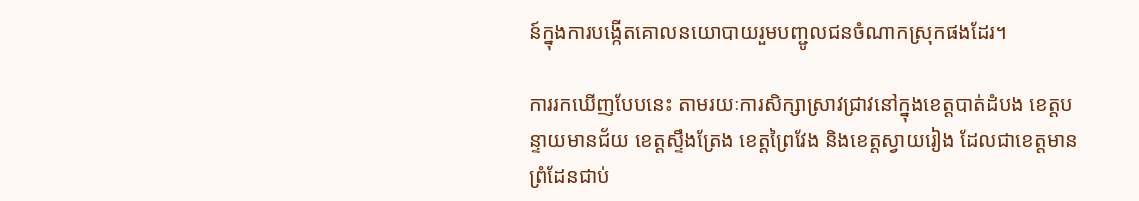ន៍ក្នុងការបង្កើតគោលនយោបាយរួមបញ្ជូលជនចំណាកស្រុកផងដែរ។

ការរកឃើញបែបនេះ តាមរយៈការសិក្សាស្រាវជ្រាវនៅក្នុងខេត្តបាត់ដំបង ខេត្តបន្ទាយមានជ័យ ខេត្តស្ទឹងត្រែង ខេត្តព្រៃវែង និងខេត្តស្វាយរៀង ដែលជាខេត្តមានព្រំដែនជាប់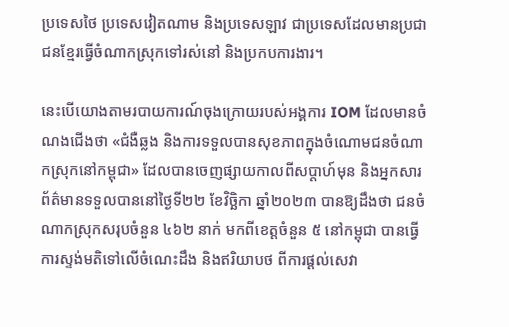ប្រទេសថៃ ប្រទេសវៀតណាម និងប្រទេសឡាវ ជាប្រទេសដែលមានប្រជាជនខ្មែរធ្វើចំណាកស្រុកទៅរស់នៅ និងប្រកបការងារ។

នេះបើយោងតាមរបាយការណ៍ចុងក្រោយរបស់អង្គការ IOM ដែលមានចំណងជើងថា «ជំងឺឆ្លង និងការទទួលបានសុខភាពក្នុងចំណោមជនចំណាកស្រុកនៅកម្ពុជា» ដែលបានចេញផ្សាយកាលពីសប្តាហ៍មុន និងអ្នកសារព័ត៌មានទទួលបាននៅថ្ងៃទី២២ ខែវិច្ឆិកា ឆ្នាំ២០២៣ បានឱ្យដឹងថា ជនចំណាកស្រុកសរុបចំនួន ៤៦២ នាក់ មកពីខេត្តចំនួន ៥ នៅកម្ពុជា បានធ្វើការស្ទង់មតិទៅលើចំណេះដឹង និងឥរិយាបថ ពីការផ្ដល់សេវា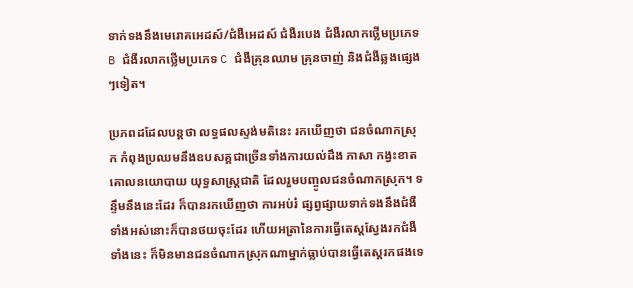ទាក់ទងនឹងមេរោគអេដស៍/ជំងឺអេដស៍ ជំងឺរបេង ជំងឺរលាកថ្លើមប្រភេទ B ជំងឺរលាកថ្លើមប្រភេទ C ជំងឺគ្រុនឈាម គ្រុនចាញ់ និងជំងឺឆ្លងផ្សេងៗទៀត។

ប្រភពដដែលបន្តថា លទ្ធផលស្ទង់មតិនេះ រកឃើញថា ជនចំណាកស្រុក កំពុងប្រឈមនឹងឧបសគ្គជាច្រើនទាំងការយល់ដឹង ភាសា កង្វះខាតគោលនយោបាយ យុទ្ធសាស្ត្រជាតិ ដែលរួមបញ្ចូលជនចំណាកស្រុក។ ទន្ទឹមនឹងនេះដែរ ក៏បានរកឃើញថា ការអប់រំ ផ្សព្វផ្សាយទាក់ទងនឹងជំងឺទាំងអស់នោះក៏បានថយចុះដែរ ហើយអត្រានៃការធ្វើតេស្តស្វែងរកជំងឺទាំងនេះ ក៏មិនមានជនចំណាកស្រុកណាម្នាក់ធ្លាប់បានធ្វើតេស្តរកផងទេ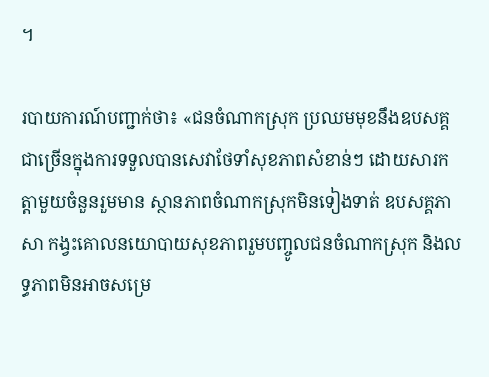។

របាយការណ៍បញ្ជាក់ថា៖ «ជនចំណាកស្រុក ប្រឈមមុខនឹងឧបសគ្គជាច្រើនក្នុងការទទួលបានសេវាថែទាំសុខភាពសំខាន់ៗ ដោយសារកត្តាមួយចំនួនរួមមាន ស្ថានភាពចំណាកស្រុកមិនទៀងទាត់ ឧបសគ្គភាសា កង្វះគោលនយោបាយសុខភាពរួមបញ្ចូលជនចំណាកស្រុក និងលទ្ធភាពមិនអាចសម្រេ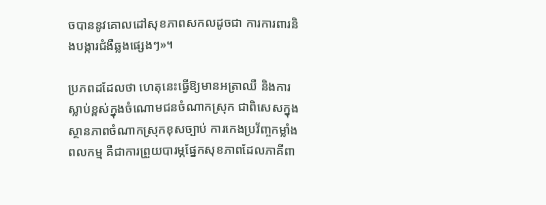ចបាននូវគោលដៅសុខភាពសកលដូចជា ការការពារនិងបង្ការជំងឺឆ្លងផ្សេងៗ»។

ប្រភពដដែលថា ហេតុនេះធ្វើឱ្យមានអត្រាឈឺ និងការស្លាប់ខ្ពស់ក្នុងចំណោមជនចំណាកស្រុក ជាពិសេសក្នុងស្ថានភាពចំណាកស្រុកខុសច្បាប់ ការកេងប្រវ័ញ្ចកម្លាំងពលកម្ម គឺជាការព្រួយបារម្ភផ្នែកសុខភាពដែលភាគីពា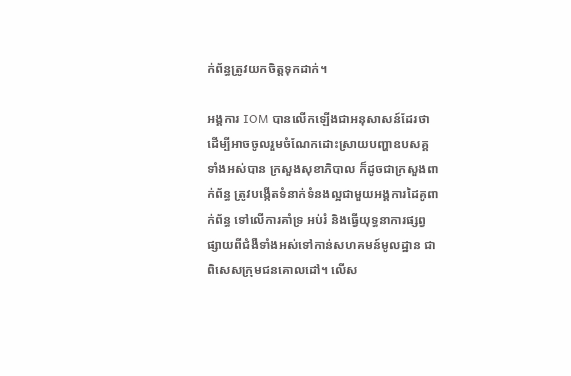ក់ព័ន្ធត្រូវយកចិត្តទុកដាក់។

អង្គការ IOM បានលើកឡើងជាអនុសាសន៍ដែរថា ដើម្បីអាចចូលរួមចំណែកដោះស្រាយបញ្ហាឧបសគ្គទាំងអស់បាន ក្រសួងសុខាភិបាល ក៏ដូចជាក្រសួងពាក់ព័ន្ធ ត្រូវបង្កើតទំនាក់ទំនងល្អជាមួយអង្គការដៃគូពាក់ព័ន្ធ ទៅលើការគាំទ្រ អប់រំ និងធ្វើយុទ្ធនាការផ្សព្វផ្សាយពីជំងឺទាំងអស់ទៅកាន់សហគមន៍មូលដ្ឋាន ជាពិសេសក្រុមជនគោលដៅ។ លើស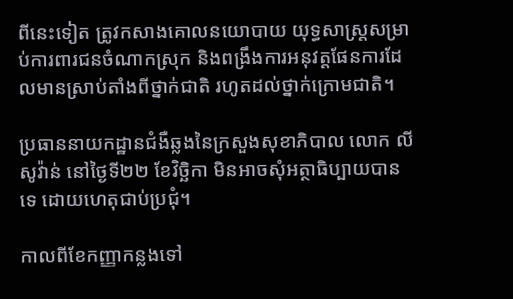ពីនេះទៀត ត្រូវកសាងគោលនយោបាយ យុទ្ធសាស្ត្រសម្រាប់ការពារជនចំណាកស្រុក និងពង្រឹងការអនុវត្តផែនការដែលមានស្រាប់តាំងពីថ្នាក់ជាតិ រហូតដល់ថ្នាក់ក្រោមជាតិ។

ប្រធាននាយកដ្ឋានជំងឺឆ្លងនៃក្រសួងសុខាភិបាល លោក លី សូវ៉ាន់ នៅថ្ងៃទី២២ ខែវិច្ឆិកា មិនអាចសុំអត្ថាធិប្បាយបានទេ ដោយហេតុជាប់ប្រជុំ។

កាលពីខែកញ្ញាកន្លងទៅ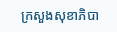ក្រសួងសុខាភិបា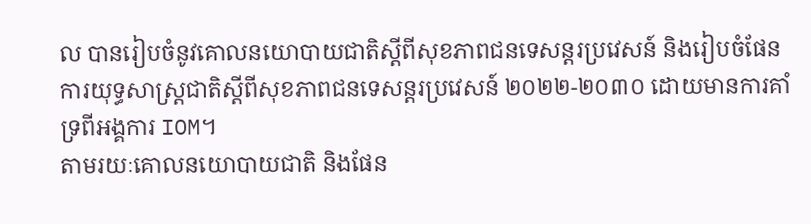ល បានរៀបចំនូវគោលនយោបាយជាតិស្តីពីសុខភាពជនទេសន្តរប្រវេសន៍ និងរៀបចំផែនការយុទ្ធសាស្ត្រជាតិស្តីពីសុខភាពជនទេសន្តរប្រវេសន៍ ២០២២-២០៣០ ដោយមានការគាំទ្រពីអង្គការ IOM។
តាមរយៈគោលនយោបាយជាតិ និងផែន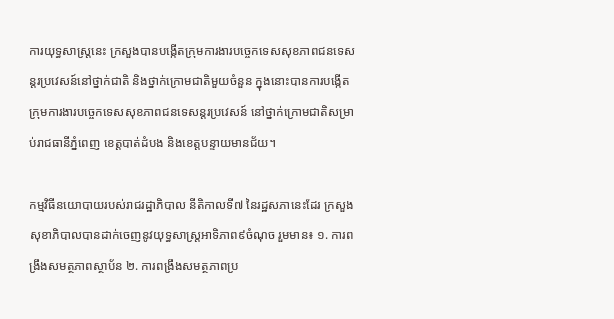ការយុទ្ធសាស្ត្រនេះ ក្រសួងបានបង្កើតក្រុមការងារបច្ចេកទេសសុខភាពជនទេសន្តរប្រវេសន៍នៅថ្នាក់ជាតិ និងថ្នាក់ក្រោមជាតិមួយចំនួន ក្នុងនោះបានការបង្កើតក្រុមការងារបច្ចេកទេសសុខភាពជនទេសន្តរប្រវេសន៍ នៅថ្នាក់ក្រោមជាតិសម្រាប់រាជធានីភ្នំពេញ ខេត្តបាត់ដំបង និងខេត្តបន្ទាយមានជ័យ។

កម្មវិធីនយោបាយរបស់រាជរដ្ឋាភិបាល នីតិកាលទី៧ នៃរដ្ឋសភានេះដែរ ក្រសួងសុខាភិបាលបានដាក់ចេញនូវយុទ្ធសាស្ត្រអាទិភាព៩ចំណុច រួមមាន៖ ១. ការពង្រឹងសមត្ថភាពស្ថាប័ន ២. ការពង្រឹងសមត្ថភាពប្រ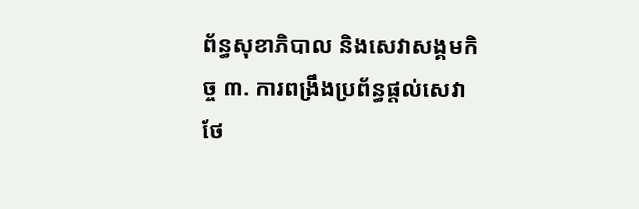ព័ន្ធសុខាភិបាល និងសេវាសង្គមកិច្ច ៣. ការពង្រឹងប្រព័ន្ធផ្តល់សេវាថែ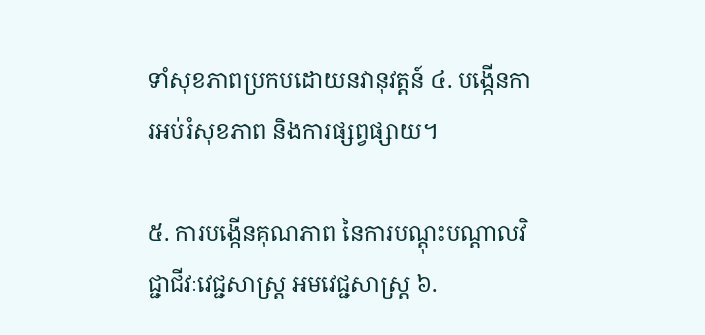ទាំសុខភាពប្រកបដោយនវានុវត្តន៍ ៤. បង្កើនការអប់រំសុខភាព និងការផ្សព្វផ្សាយ។

៥. ការបង្កើនគុណភាព នៃការបណ្តុះបណ្តាលវិជ្ជាជីវៈវេជ្ជសាស្ត្រ អមវេជ្ជសាស្ត្រ ៦.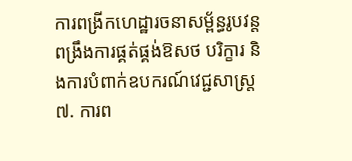ការពង្រីកហេដ្ឋារចនាសម្ព័ន្ធរូបវន្ត ពង្រឹងការផ្គត់ផ្គង់ឱសថ បរិក្ខារ និងការបំពាក់ឧបករណ៍វេជ្ជសាស្ត្រ ៧. ការព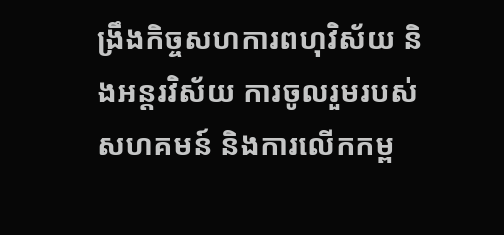ង្រឹងកិច្ចសហការពហុវិស័យ និងអន្តរវិស័យ ការចូលរួមរបស់សហគមន៍ និងការលើកកម្ព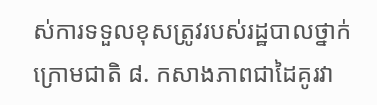ស់ការទទួលខុសត្រូវរបស់រដ្ឋបាលថ្នាក់ក្រោមជាតិ ៨. កសាងភាពជាដៃគូរវា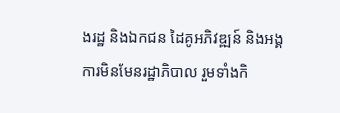ងរដ្ឋ និងឯកជន ដៃគូអភិវឌ្ឍន៍ និងអង្គការមិនមែនរដ្ឋាភិបាល រួមទាំងកិ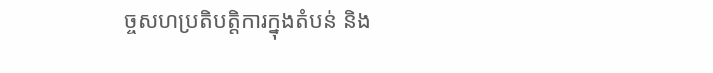ច្ចសហប្រតិបត្តិការក្នុងតំបន់ និង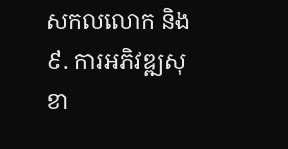សកលលោក និង ៩. ការអភិវឌ្ឍសុខា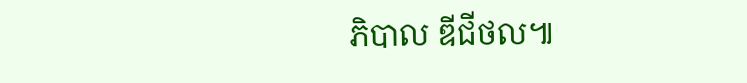ភិបាល ឌីជីថល៕